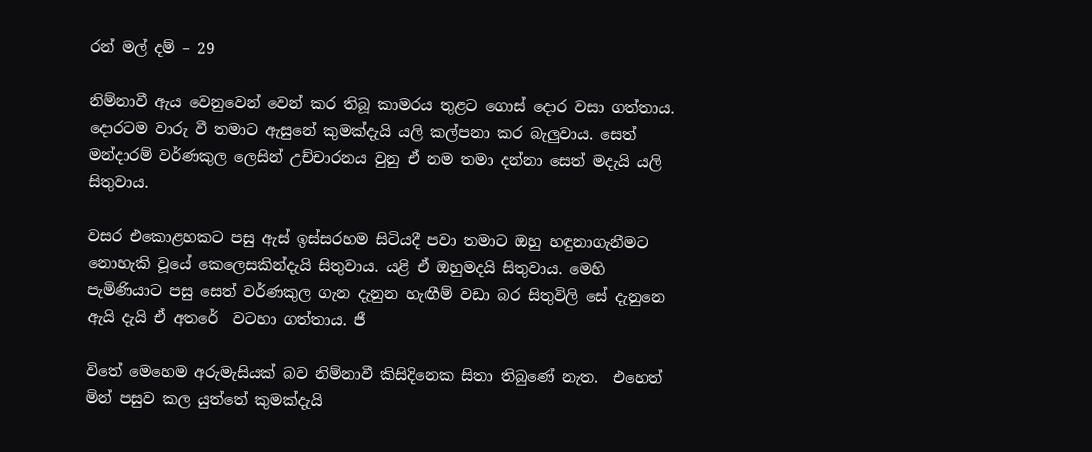රන් මල් දම් – 29

නිම්නාවී ඇය වෙනුවෙන් වෙන් කර තිබූ කාමරය තුළට ගොස් දොර වසා ගත්තාය. දොරටම වාරු වී තමාට ඇසුනේ කුමක්දැයි යලි කල්පනා කර බැලුවාය. සෙත් මන්දාරම් වර්ණකුල ලෙසින් උච්චාරනය වුනු ඒ නම තමා දන්නා සෙත් මදැයි යලි සිතුවාය.

වසර එකොළහකට පසු ඇස් ඉස්සරහම සිටියදී පවා තමාට ඔහු හඳුනාගැනීමට නොහැකි වූයේ කෙලෙසකින්දැයි සිතුවාය. යළි ඒ ඔහුමදයි සිතුවාය. මෙහි පැමිණියාට පසු සෙත් වර්ණකුල ගැන දැනුන හැඟීම් වඩා බර සිතුවිලි සේ දැනුනෙ ඇයි දැයි ඒ අතරේ  වටහා ගත්තාය. ජී

විතේ මෙහෙම අරුමැසියක් බව නිම්නාවී කිසිදිනෙක සිතා තිබුණේ නැත.  එහෙත් මින් පසුව කල යුත්තේ කුමක්දැයි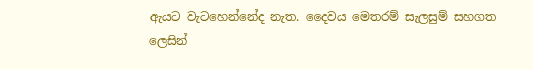ඇයට වැටහෙන්නේද නැත. දෛවය මෙතරම් සැලසුම් සහගත ලෙසින්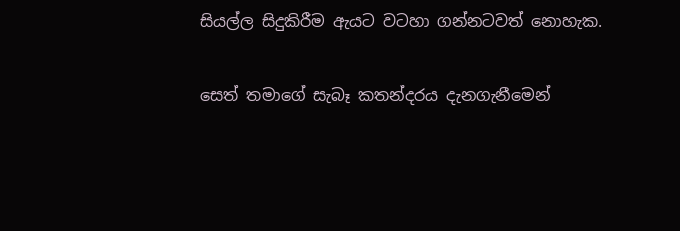සියල්ල සිදුකිරීම ඇයට වටහා ගන්නටවත් නොහැක.

සෙත් තමාගේ සැබෑ කතන්දරය දැනගැනීමෙන්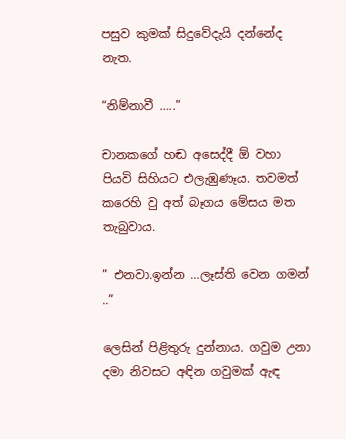පසුව කුමක් සිදුවේදැයි දන්නේද නැත.

“නිම්නාවී …..”

චානකගේ හඬ අසෙද්දී ඕ වහා පියවි සිහියට එලැඹුණෑය. තවමත් කරෙහි වු අත් බෑගය මේසය මත තැබුවාය.

” එනවා.ඉන්න …ලෑස්ති වෙන ගමන් ..”

ලෙසින් පිළිතුරු දුන්නාය. ගවුම උනා දමා නිවසට අඳින ගවුමක් ඇඳ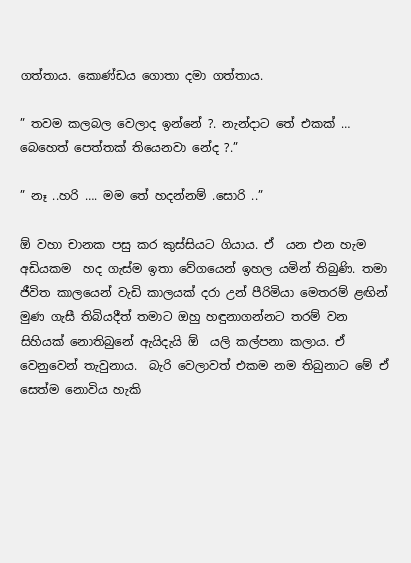ගත්තාය. කොණ්ඩය ගොතා දමා ගත්තාය.

” තවම කලබල වෙලාද ඉන්නේ ?. නැන්දාට තේ එකක් … බෙහෙත් පෙත්තක් තියෙනවා නේද ?.”

” නෑ ..හරි …. මම තේ හදන්නම් .සොරි ..”

ඕ වහා චානක පසු කර කුස්සියට ගියාය. ඒ  යන එන හැම අඩියකම  හද ගැස්ම ඉතා වේගයෙන් ඉහල යමින් තිබුණි. තමා ජීවිත කාලයෙන් වැඩි කාලයක් දරා උන් පීරිමියා මෙතරම් ළඟින් මුණ ගැසී තිබියදීත් තමාට ඔහු හඳුනාගන්නට තරම් වන සිහියක් නොතිබුනේ ඇයිදැයි ඕ  යලි කල්පනා කලාය. ඒ වෙනුවෙන් තැවුනාය.  බැරි වෙලාවත් එකම නම තිබුනාට මේ ඒ සෙත්ම නොවිය හැකි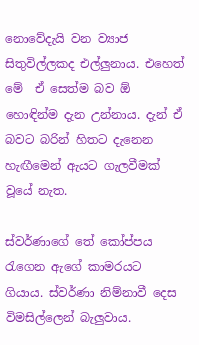නොවේදැයි වන ව්‍යාජ සිතුවිල්ලකද එල්ලුනාය. එහෙත් මේ  ඒ සෙත්ම බව ඕ හොඳින්ම දැන උන්නාය. දැන් ඒ බවට බරින් හිතට දැනෙන හැඟීමෙන් ඇයට ගැලවීමක් වූයේ නැත.

ස්වර්ණාගේ තේ කෝප්පය රැගෙන ඇගේ කාමරයට ගියාය. ස්වර්ණා නිම්නාවී දෙස විමසිල්ලෙන් බැලුවාය.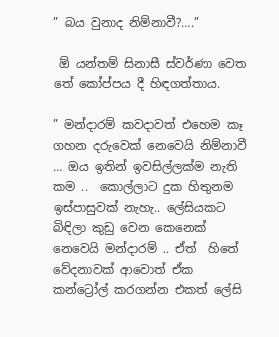” බය වුනාද නිම්නාවී?….”

 ඕ යන්තම් සිනාසී ස්වර්ණා වෙත තේ කෝප්පය දී හිඳගත්තාය.

” මන්දාරම් කවදාවත් එහෙම කෑ ගහන දරුවෙක් නෙවෙයි නිම්නාවී … ඔය ඉතින් ඉවසිල්ලක්ම නැති කම ..  කොල්ලාට දුක හිතුනම ඉස්පාසුවක් නැහැ.. ලේසියකට බිඳිලා කුඩු වෙන කෙනෙක් නෙවෙයි මන්දාරම් .. ඒත්  හිතේ වේදනාවක් ආවොත් ඒක කන්‍ට්‍රෝල් කරගන්න එකත් ලේසි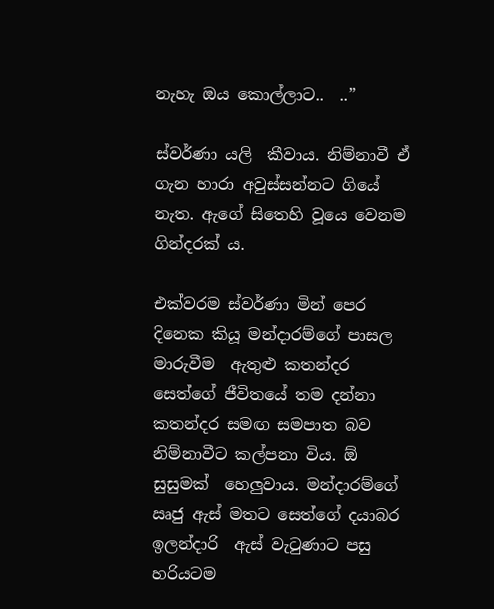නැහැ ඔය කොල්ලාට..  ..”

ස්වර්ණා යලි  කීවාය. නිම්නාවී ඒ ගැන හාරා අවුස්සන්නට ගියේ නැත. ඇගේ සිතෙහි වූයෙ වෙනම ගින්දරක් ය.

එක්වරම ස්වර්ණා මින් පෙර දිනෙක කියූ මන්දාරම්ගේ පාසල මාරුවීම  ඇතුළු කතන්දර සෙත්ගේ ජීවිතයේ තම දන්නා කතන්දර සමඟ සමපාත බව නිම්නාවීට කල්පනා විය. ඕ සුසුමක්  හෙලුවාය. මන්දාරම්ගේ ඍජු ඇස් මතට සෙත්ගේ දයාබර ඉලන්දාරි  ඇස් වැටුණාට පසු හරියටම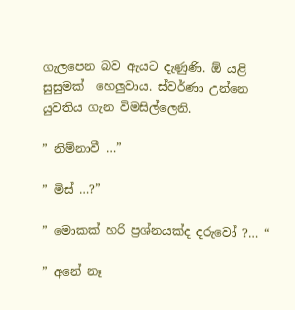ගැලපෙන බව ඇයට දැණුණි. ඕ යළි සුසුමක්  හෙලුවාය. ස්වර්ණා උන්නෙ යුවතිය ගැන විමසිල්ලෙනි.

” නිම්නාවී …”

” මිස් …?”

” මොකක් හරි ප්‍රශ්නයක්ද දරුවෝ ?… “

” අනේ නෑ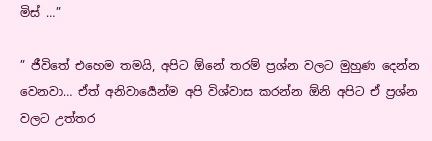මිස් …”

” ජීවිතේ එහෙම තමයි, අපිට ඕනේ තරම් ප්‍රශ්න වලට මුහුණ දෙන්න වෙනවා… ඒත් අනිවාර්‍යෙන්ම අපි විශ්වාස කරන්න ඕනි අපිට ඒ ප්‍රශ්න වලට උත්තර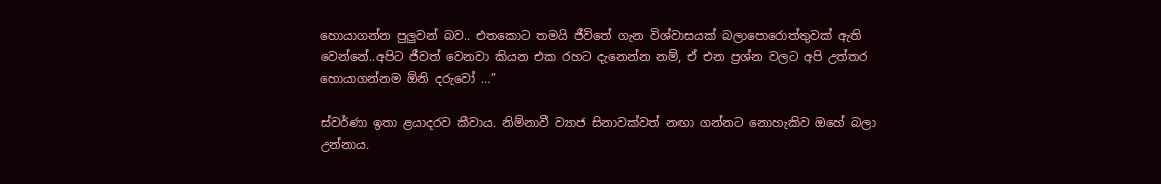හොයාගන්න පුලුවන් බව.. එතකොට තමයි ජීවිතේ ගැන විශ්වාසයක් බලාපොරොත්තුවක් ඇති වෙන්නේ..අපිට ජීවත් වෙනවා කියන එක රහට දැනෙන්න නම්, ඒ එන ප්‍රශ්න වලට අපි උත්තර හොයාගන්නම ඕනි දරුවෝ …”

ස්වර්ණා ඉතා ළයාදරව කීවාය. නිම්නාවී ව්‍යාජ සිනාවක්වත් නඟා ගන්නට නොහැකිව ඔහේ බලා උන්නාය.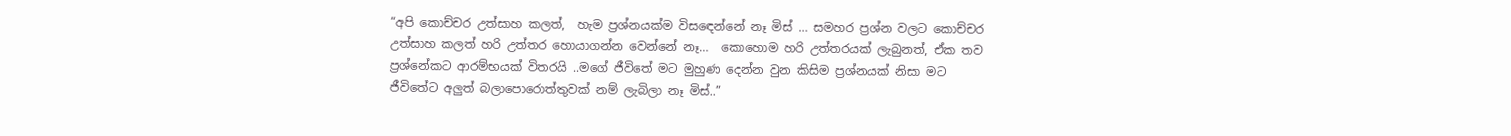“අපි කොච්චර උත්සාහ කලත්,  හැම ප්‍රශ්නයක්ම විසඳෙන්නේ නෑ මිස් … සමහර ප්‍රශ්න වලට කොච්චර උත්සාහ කලත් හරි උත්තර හොයාගන්න වෙන්නේ නෑ…  කොහොම හරි උත්තරයක් ලැබුනත්, ඒක තව ප්‍රශ්නේකට ආරම්භයක් විතරයි ..මගේ ජීවිතේ මට මුහුණ දෙන්න වුන කිසිම ප්‍රශ්නයක් නිසා මට ජීවිතේට අලුත් බලාපොරොත්තුවක් නම් ලැබිලා නෑ මිස්..”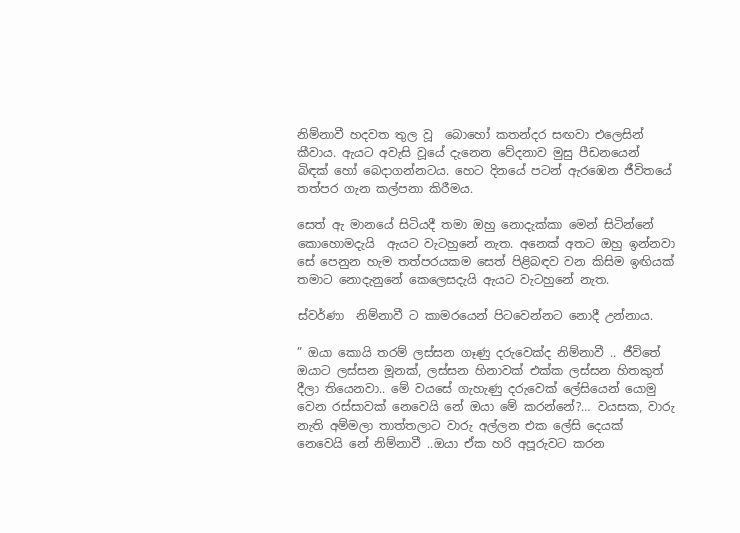නිම්නාවී හදවත තුල වූ  බොහෝ කතන්දර සඟවා එලෙසින් කීවාය. ඇයට අවැසි වූයේ දැනෙන වේදනාව මුසු පීඩනයෙන් බිඳක් හෝ බෙදාගන්නටය. හෙට දිනයේ පටන් ඇරඹෙන ජීවිතයේ තත්පර ගැන කල්පනා කිරීමය.

සෙත් ඇ මානයේ සිටියදී තමා ඔහු නොදැක්කා මෙන් සිටින්නේ කොහොමදැයි  ඇයට වැටහුනේ නැත. අනෙක් අතට ඔහු ඉන්නවා සේ පෙනුන හැම තත්පරයකම සෙත් පිළිබඳව වන කිසිම ඉඟියක් තමාට නොදැනුනේ කෙලෙසදැයි ඇයට වැටහුනේ නැත.

ස්වර්ණා  නිම්නාවී ට කාමරයෙන් පිටවෙන්නට නොදී උන්නාය.

” ඔයා කොයි තරම් ලස්සන ගෑණු දරුවෙක්ද නිම්නාවී .. ජීවිතේ ඔයාට ලස්සන මූනක්, ලස්සන හිනාවක් එක්ක ලස්සන හිතකුත් දීලා තියෙනවා.. මේ වයසේ ගැහැණු දරුවෙක් ලේසියෙන් යොමු වෙන රස්සාවක් නෙවෙයි නේ ඔයා මේ කරන්නේ?… වයසක, වාරු නැති අම්මලා තාත්තලාට වාරු අල්ලන එක ලේසි දෙයක් නෙවෙයි නේ නිම්නාවී ..ඔයා ඒක හරි අපූරුවට කරන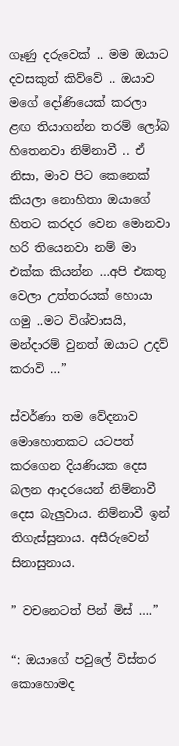ගෑණු දරුවෙක් .. මම ඔයාට දවසකුත් කිව්වේ .. ඔයාව මගේ දෝණියෙක් කරලා ළඟ තියාගන්න තරම් ලෝබ හිතෙනවා නිම්නාවී .. ඒ නිසා, මාව පිට කෙනෙක් කියලා නොහිතා ඔයාගේ හිතට කරදර වෙන මොනවා හරි තියෙනවා නම් මා එක්ක කියන්න …අපි එකතු වෙලා උත්තරයක් හොයා ගමු ..මට විශ්වාසයි, මන්දාරම් වුනත් ඔයාට උදව් කරාවි …”

ස්වර්ණා තම වේදනාව මොහොතකට යටපත් කරගෙන දියණියක දෙස බලන ආදරයෙන් නිම්නාවී දෙස බැලුවාය. නිම්නාවී ඉන් තිගැස්සුනාය. අසීරුවෙන් සිනාසුනාය.

” වචනෙටත් පින් මිස් ….”

“: ඔයාගේ පවුලේ විස්තර කොහොමද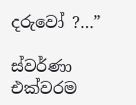දරුවෝ ?…”

ස්වර්ණා එක්වරම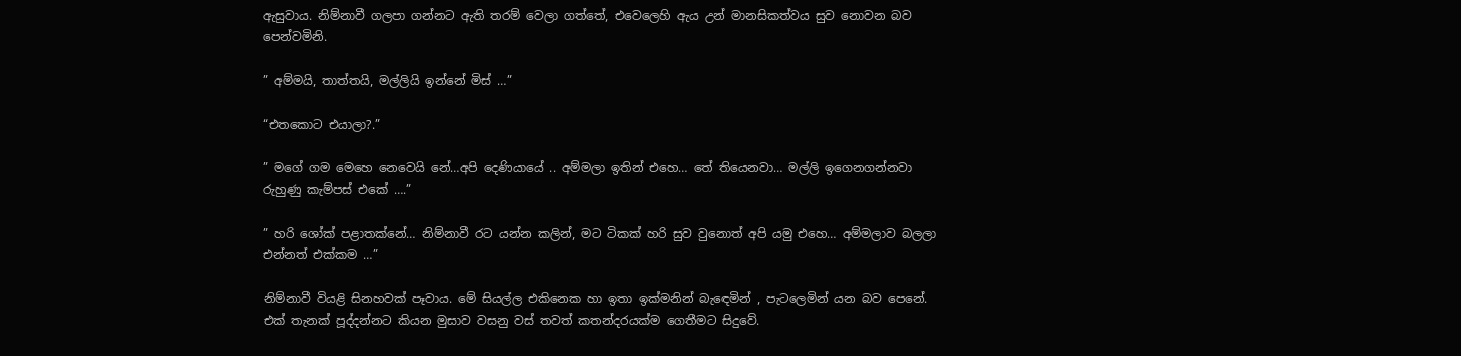ඇසුවාය. නිම්නාවී ගලපා ගන්නට ඇති තරම් වෙලා ගත්තේ, එවෙලෙහි ඇය උන් මානසිකත්වය සුව නොවන බව පෙන්වමිනි.

” අම්මයි, තාත්තයි, මල්ලියි ඉන්නේ මිස් …”

“එතකොට එයාලා?.”

” මගේ ගම මෙහෙ නෙවෙයි නේ…අපි දෙණියායේ .. අම්මලා ඉතින් එහෙ… තේ තියෙනවා… මල්ලි ඉගෙනගන්නවා රුහුණු කැම්පස් එකේ ….”

” හරි ශෝක් පළාතක්නේ… නිම්නාවී රට යන්න කලින්, මට ටිකක් හරි සුව වුනොත් අපි යමු එහෙ… අම්මලාව බලලා එන්නත් එක්කම …”

නිම්නාවී වියළි සිනහවක් පෑවාය. මේ සියල්ල එකිනෙක හා ඉතා ඉක්මනින් බැඳෙමින් , පැටලෙමින් යන බව පෙනේ. එක් තැනක් පූද්දන්නට කියන මුසාව වසනු වස් තවත් කතන්දරයක්ම ගෙතීමට සිදුවේ.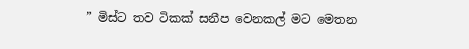” මිස්ට තව ටිකක් සනීප වෙනකල් මට මෙතන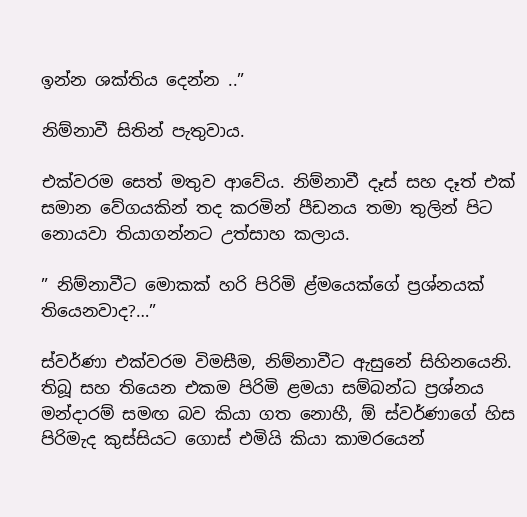ඉන්න ශක්තිය දෙන්න ..”

නිම්නාවී සිතින් පැතුවාය.

එක්වරම සෙත් මතුව ආවේය. නිම්නාවී දෑස් සහ දෑත් එක් සමාන වේගයකින් තද කරමින් පීඩනය තමා තුලින් පිට නොයවා තියාගන්නට උත්සාහ කලාය.

” නිම්නාවීට මොකක් හරි පිරිමි ළ්මයෙක්ගේ ප්‍රශ්නයක් තියෙනවාද?…”

ස්වර්ණා එක්වරම විමසීම, නිම්නාවීට ඇසුනේ සිහිනයෙනි. තිබූ සහ තියෙන එකම පිරිමි ළමයා සම්බන්ධ ප්‍රශ්නය මන්දාරම් සමඟ බව කියා ගත නොහී, ඕ ස්වර්ණාගේ හිස පිරිමැද කුස්සියට ගොස් එමියි කියා කාමරයෙන්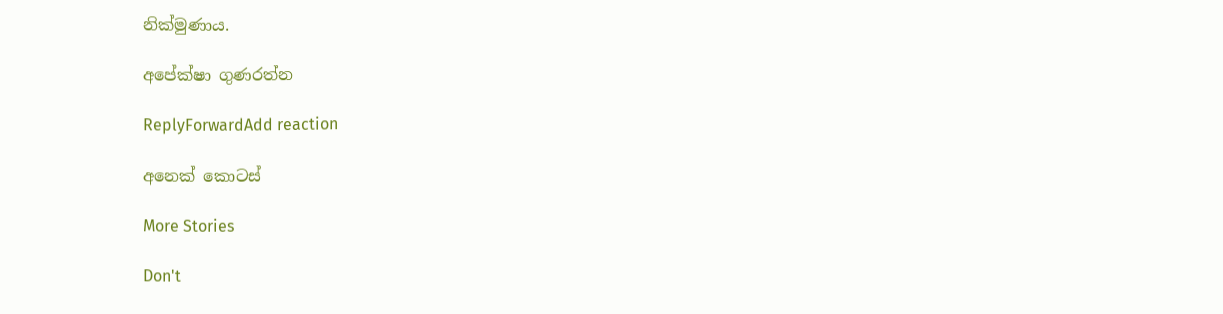නික්මුණාය.

අපේක්ෂා ගුණරත්න

ReplyForwardAdd reaction

අනෙක් කොටස්

More Stories

Don't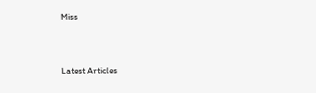Miss


Latest Articles